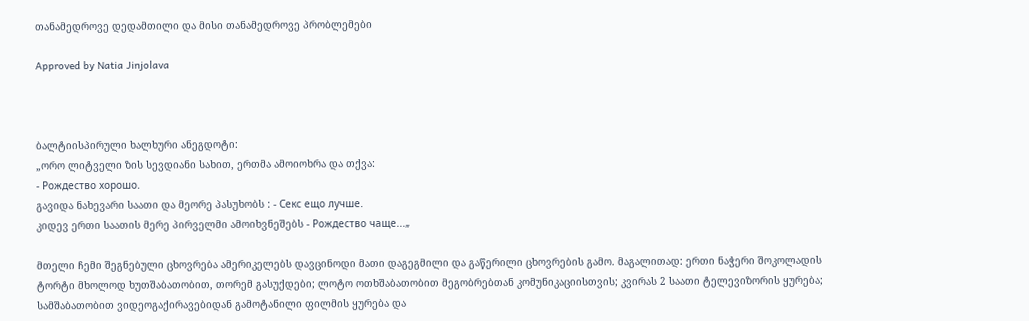თანამედროვე დედამთილი და მისი თანამედროვე პრობლემები

Approved by Natia Jinjolava



ბალტიისპირული ხალხური ანეგდოტი:
„ორო ლიტველი ზის სევდიანი სახით, ერთმა ამოიოხრა და თქვა:
- Рождество хорошо.
გავიდა ნახევარი საათი და მეორე პასუხობს : - Секс ещо лучше.
კიდევ ერთი საათის მერე პირველმი ამოიხვნეშებს - Рождество чаще...„

მთელი ჩემი შეგნებული ცხოვრება ამერიკელებს დავცინოდი მათი დაგეგმილი და გაწერილი ცხოვრების გამო. მაგალითად: ერთი ნაჭერი შოკოლადის ტორტი მხოლოდ ხუთშაბათობით, თორემ გასუქდები; ლოტო ოთხშაბათობით მეგობრებთან კომუნიკაციისთვის; კვირას 2 საათი ტელევიზორის ყურება; სამშაბათობით ვიდეოგაქირავებიდან გამოტანილი ფილმის ყურება და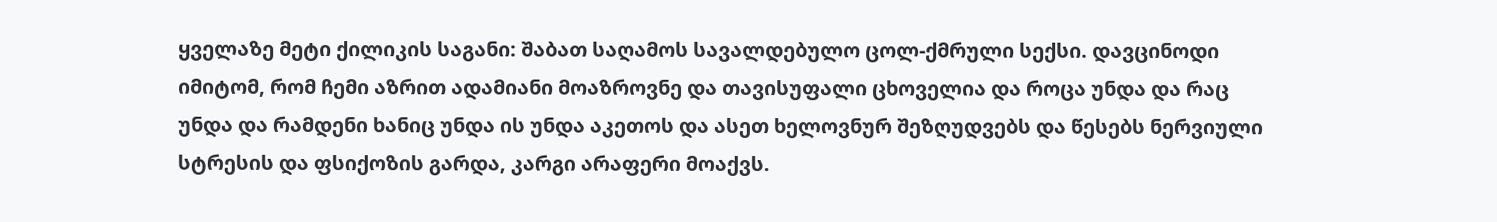ყველაზე მეტი ქილიკის საგანი: შაბათ საღამოს სავალდებულო ცოლ-ქმრული სექსი. დავცინოდი იმიტომ, რომ ჩემი აზრით ადამიანი მოაზროვნე და თავისუფალი ცხოველია და როცა უნდა და რაც უნდა და რამდენი ხანიც უნდა ის უნდა აკეთოს და ასეთ ხელოვნურ შეზღუდვებს და წესებს ნერვიული სტრესის და ფსიქოზის გარდა, კარგი არაფერი მოაქვს.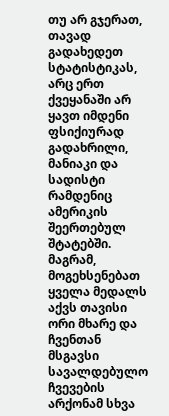თუ არ გჯერათ, თავად გადახედეთ სტატისტიკას, არც ერთ ქვეყანაში არ ყავთ იმდენი ფსიქიურად გადახრილი, მანიაკი და სადისტი რამდენიც ამერიკის შეერთებულ შტატებში. მაგრამ, მოგეხსენებათ ყველა მედალს აქვს თავისი ორი მხარე და ჩვენთან მსგავსი სავალდებულო ჩვევების არქონამ სხვა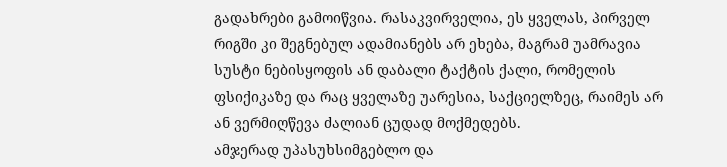გადახრები გამოიწვია. რასაკვირველია, ეს ყველას, პირველ რიგში კი შეგნებულ ადამიანებს არ ეხება, მაგრამ უამრავია სუსტი ნებისყოფის ან დაბალი ტაქტის ქალი, რომელის ფსიქიკაზე და რაც ყველაზე უარესია, საქციელზეც, რაიმეს არ ან ვერმიღწევა ძალიან ცუდად მოქმედებს.
ამჯერად უპასუხსიმგებლო და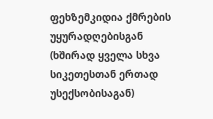ფეხზემკიდია ქმრების უყურადღებისგან (ხშირად ყველა სხვა სიკეთესთან ერთად უსექსობისაგან)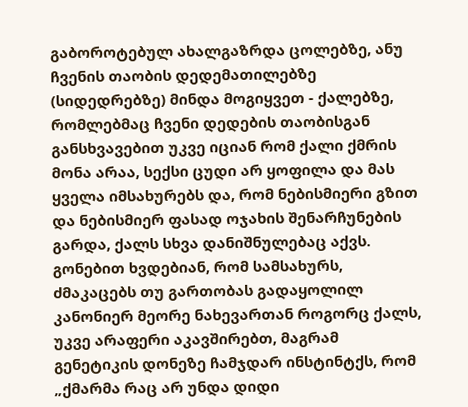გაბოროტებულ ახალგაზრდა ცოლებზე, ანუ ჩვენის თაობის დედემათილებზე (სიდედრებზე) მინდა მოგიყვეთ - ქალებზე, რომლებმაც ჩვენი დედების თაობისგან განსხვავებით უკვე იციან რომ ქალი ქმრის მონა არაა, სექსი ცუდი არ ყოფილა და მას ყველა იმსახურებს და, რომ ნებისმიერი გზით და ნებისმიერ ფასად ოჯახის შენარჩუნების გარდა, ქალს სხვა დანიშნულებაც აქვს. გონებით ხვდებიან, რომ სამსახურს, ძმაკაცებს თუ გართობას გადაყოლილ კანონიერ მეორე ნახევართან როგორც ქალს, უკვე არაფერი აკავშირებთ, მაგრამ გენეტიკის დონეზე ჩამჯდარ ინსტინტქს, რომ „ქმარმა რაც არ უნდა დიდი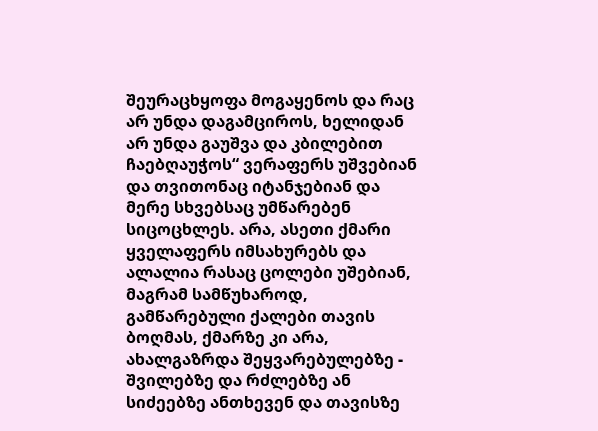შეურაცხყოფა მოგაყენოს და რაც არ უნდა დაგამციროს, ხელიდან არ უნდა გაუშვა და კბილებით ჩაებღაუჭოს“ ვერაფერს უშვებიან და თვითონაც იტანჯებიან და მერე სხვებსაც უმწარებენ სიცოცხლეს. არა, ასეთი ქმარი ყველაფერს იმსახურებს და ალალია რასაც ცოლები უშებიან, მაგრამ სამწუხაროდ, გამწარებული ქალები თავის ბოღმას, ქმარზე კი არა, ახალგაზრდა შეყვარებულებზე - შვილებზე და რძლებზე ან სიძეებზე ანთხევენ და თავისზე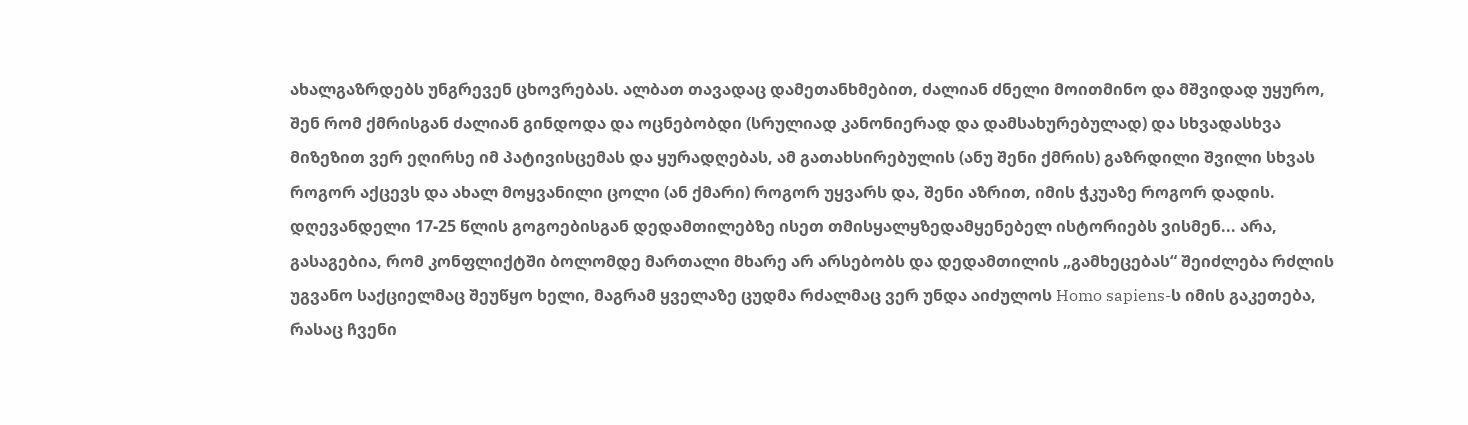ახალგაზრდებს უნგრევენ ცხოვრებას. ალბათ თავადაც დამეთანხმებით, ძალიან ძნელი მოითმინო და მშვიდად უყურო, შენ რომ ქმრისგან ძალიან გინდოდა და ოცნებობდი (სრულიად კანონიერად და დამსახურებულად) და სხვადასხვა მიზეზით ვერ ეღირსე იმ პატივისცემას და ყურადღებას, ამ გათახსირებულის (ანუ შენი ქმრის) გაზრდილი შვილი სხვას როგორ აქცევს და ახალ მოყვანილი ცოლი (ან ქმარი) როგორ უყვარს და, შენი აზრით, იმის ჭკუაზე როგორ დადის.
დღევანდელი 17-25 წლის გოგოებისგან დედამთილებზე ისეთ თმისყალყზედამყენებელ ისტორიებს ვისმენ... არა, გასაგებია, რომ კონფლიქტში ბოლომდე მართალი მხარე არ არსებობს და დედამთილის „გამხეცებას“ შეიძლება რძლის უგვანო საქციელმაც შეუწყო ხელი, მაგრამ ყველაზე ცუდმა რძალმაც ვერ უნდა აიძულოს Homo sapiens-ს იმის გაკეთება, რასაც ჩვენი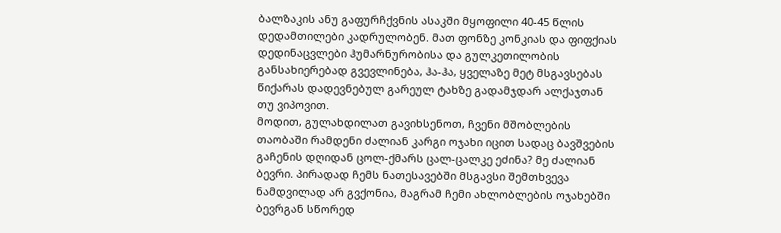ბალზაკის ანუ გაფურჩქვნის ასაკში მყოფილი 40-45 წლის დედამთილები კადრულობენ. მათ ფონზე კონკიას და ფიფქიას დედინაცვლები ჰუმარნურობისა და გულკეთილობის განსახიერებად გვევლინება, ჰა-ჰა, ყველაზე მეტ მსგავსებას წიქარას დადევნებულ გარეულ ტახზე გადამჯდარ ალქაჯთან თუ ვიპოვით.
მოდით, გულახდილათ გავიხსენოთ, ჩვენი მშობლების თაობაში რამდენი ძალიან კარგი ოჯახი იცით სადაც ბავშვების გაჩენის დღიდან ცოლ-ქმარს ცალ-ცალკე ეძინა? მე ძალიან ბევრი. პირადად ჩემს ნათესავებში მსგავსი შემთხვევა ნამდვილად არ გვქონია, მაგრამ ჩემი ახლობლების ოჯახებში ბევრგან სწორედ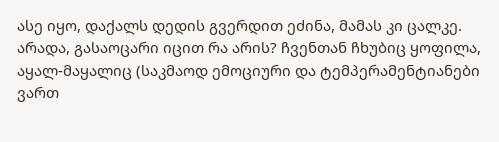ასე იყო, დაქალს დედის გვერდით ეძინა, მამას კი ცალკე. არადა, გასაოცარი იცით რა არის? ჩვენთან ჩხუბიც ყოფილა, აყალ-მაყალიც (საკმაოდ ემოციური და ტემპერამენტიანები ვართ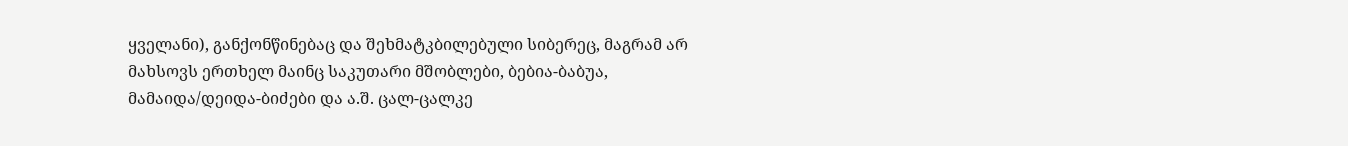ყველანი), განქონწინებაც და შეხმატკბილებული სიბერეც, მაგრამ არ მახსოვს ერთხელ მაინც საკუთარი მშობლები, ბებია-ბაბუა, მამაიდა/დეიდა-ბიძები და ა.შ. ცალ-ცალკე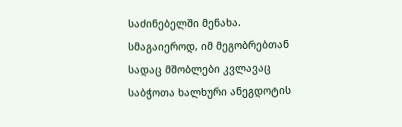საძინებელში მენახა. სმაგაიეროდ, იმ მეგობრებთან სადაც მშობლები კვლავაც საბჭოთა ხალხური ანეგდოტის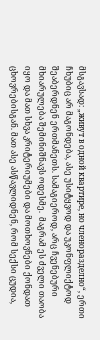მსგავსად: „живут в одной квартире, но членоразделно“, ერთი ჩხუბიც არ მაგონდება, ასე უსიტყვოდ და უკონფლიქტოდ შეაბერდნენ ერთმანეთს. სამაგიეროდ, არც ჩვენებური მხიარულება შემინიშნავს ოდესმე.  მაგრამ ეს ძველი თაობა იყო და მათ სხვა კრიტერიუმები და მოთხოვნები ქონდათ ცხოვრებისგან. მათ ასე ასწავლიდნენ, რომ სექსი ცუდია,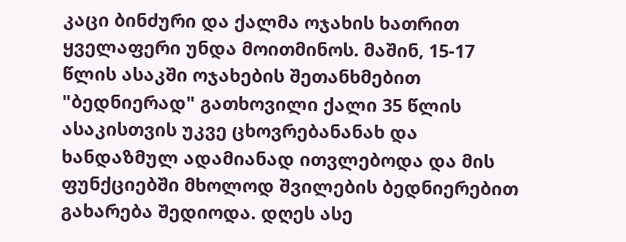კაცი ბინძური და ქალმა ოჯახის ხათრით ყველაფერი უნდა მოითმინოს. მაშინ, 15-17 წლის ასაკში ოჯახების შეთანხმებით "ბედნიერად" გათხოვილი ქალი 35 წლის ასაკისთვის უკვე ცხოვრებანანახ და ხანდაზმულ ადამიანად ითვლებოდა და მის ფუნქციებში მხოლოდ შვილების ბედნიერებით გახარება შედიოდა. დღეს ასე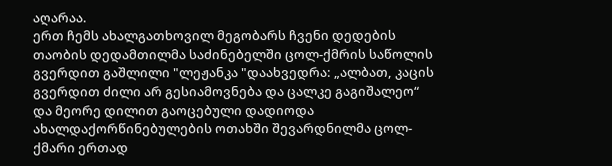აღარაა.
ერთ ჩემს ახალგათხოვილ მეგობარს ჩვენი დედების თაობის დედამთილმა საძინებელში ცოლ-ქმრის საწოლის გვერდით გაშლილი "ლეჟანკა "დაახვედრა: „ალბათ, კაცის გვერდით ძილი არ გესიამოვნება და ცალკე გაგიშალეო“ და მეორე დილით გაოცებული დადიოდა ახალდაქორწინებულების ოთახში შევარდნილმა ცოლ-ქმარი ერთად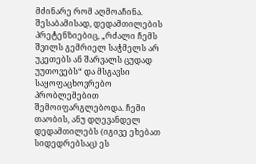მძინარე რომ აღმოაჩინა. შესაბამისად, დედამთილების პრეტენზიებიც, „რძალი ჩემს შვილს გემრიელ საჭმელს არ უკეთებს ან შარვალს ცუდად უუთოვებს“ და მსგავსი საყოფაცხოვრებო პრობლემებით შემოიფარგლებოდა. ჩემი თაობის, ანუ დღევანდელ დედამთილებს (იგივე ეხებათ სიდედრებსაც) ეს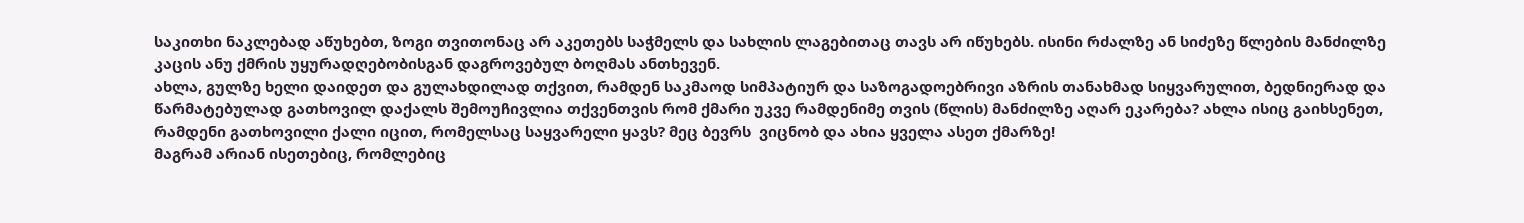საკითხი ნაკლებად აწუხებთ, ზოგი თვითონაც არ აკეთებს საჭმელს და სახლის ლაგებითაც თავს არ იწუხებს. ისინი რძალზე ან სიძეზე წლების მანძილზე კაცის ანუ ქმრის უყურადღებობისგან დაგროვებულ ბოღმას ანთხევენ.
ახლა, გულზე ხელი დაიდეთ და გულახდილად თქვით, რამდენ საკმაოდ სიმპატიურ და საზოგადოებრივი აზრის თანახმად სიყვარულით, ბედნიერად და წარმატებულად გათხოვილ დაქალს შემოუჩივლია თქვენთვის რომ ქმარი უკვე რამდენიმე თვის (წლის) მანძილზე აღარ ეკარება? ახლა ისიც გაიხსენეთ, რამდენი გათხოვილი ქალი იცით, რომელსაც საყვარელი ყავს? მეც ბევრს  ვიცნობ და ახია ყველა ასეთ ქმარზე!
მაგრამ არიან ისეთებიც, რომლებიც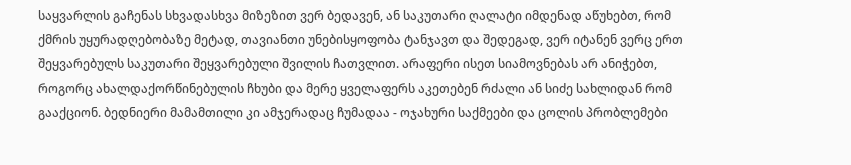საყვარლის გაჩენას სხვადასხვა მიზეზით ვერ ბედავენ, ან საკუთარი ღალატი იმდენად აწუხებთ, რომ ქმრის უყურადღებობაზე მეტად, თავიანთი უნებისყოფობა ტანჯავთ და შედეგად, ვერ იტანენ ვერც ერთ შეყვარებულს საკუთარი შეყვარებული შვილის ჩათვლით. არაფერი ისეთ სიამოვნებას არ ანიჭებთ, როგორც ახალდაქორწინებულის ჩხუბი და მერე ყველაფერს აკეთებენ რძალი ან სიძე სახლიდან რომ გააქციონ. ბედნიერი მამამთილი კი ამჯერადაც ჩუმადაა - ოჯახური საქმეები და ცოლის პრობლემები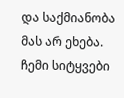და საქმიანობა მას არ ეხება.
ჩემი სიტყვები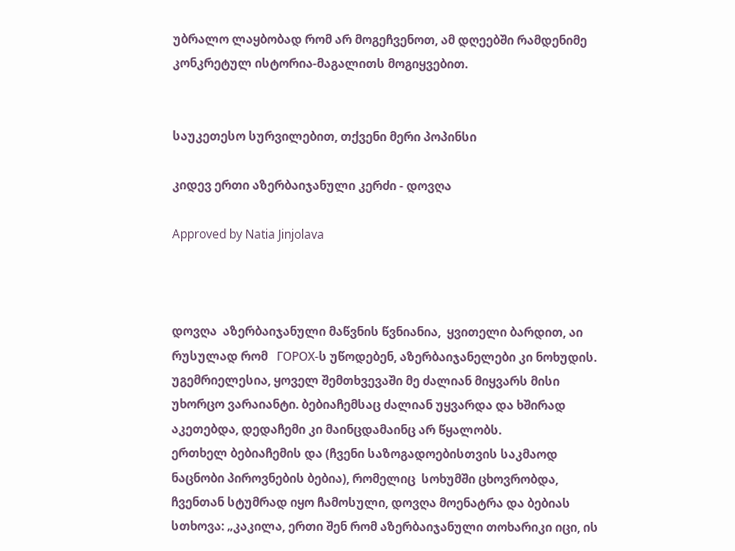უბრალო ლაყბობად რომ არ მოგეჩვენოთ, ამ დღეებში რამდენიმე კონკრეტულ ისტორია-მაგალითს მოგიყვებით.


საუკეთესო სურვილებით, თქვენი მერი პოპინსი

კიდევ ერთი აზერბაიჯანული კერძი - დოვღა

Approved by Natia Jinjolava



დოვღა  აზერბაიჯანული მაწვნის წვნიანია,  ყვითელი ბარდით, აი რუსულად რომ   ГОРОХ-ს უწოდებენ, აზერბაიჯანელები კი ნოხუდის. უგემრიელესია, ყოველ შემთხვევაში მე ძალიან მიყვარს მისი უხორცო ვარაიანტი. ბებიაჩემსაც ძალიან უყვარდა და ხშირად აკეთებდა, დედაჩემი კი მაინცდამაინც არ წყალობს.
ერთხელ ბებიაჩემის და (ჩვენი საზოგადოებისთვის საკმაოდ ნაცნობი პიროვნების ბებია), რომელიც  სოხუმში ცხოვრობდა, ჩვენთან სტუმრად იყო ჩამოსული, დოვღა მოენატრა და ბებიას სთხოვა: „კაკილა, ერთი შენ რომ აზერბაიჯანული თოხარიკი იცი, ის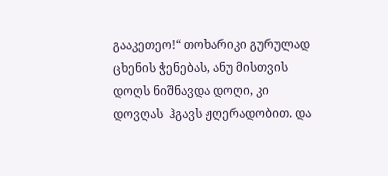გააკეთეო!“ თოხარიკი გურულად ცხენის ჭენებას, ანუ მისთვის დოღს ნიშნავდა დოღი, კი დოვღას  ჰგავს ჟღერადობით. და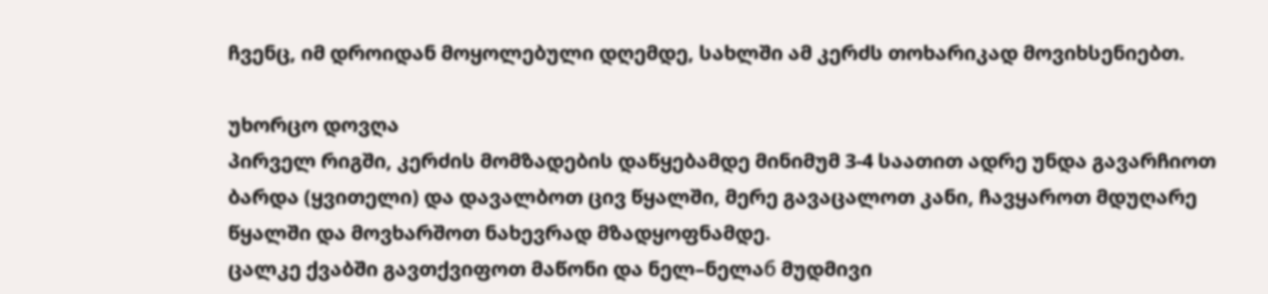ჩვენც, იმ დროიდან მოყოლებული დღემდე, სახლში ამ კერძს თოხარიკად მოვიხსენიებთ.

უხორცო დოვღა
პირველ რიგში, კერძის მომზადების დაწყებამდე მინიმუმ 3-4 საათით ადრე უნდა გავარჩიოთ ბარდა (ყვითელი) და დავალბოთ ცივ წყალში, მერე გავაცალოთ კანი, ჩავყაროთ მდუღარე წყალში და მოვხარშოთ ნახევრად მზადყოფნამდე.
ცალკე ქვაბში გავთქვიფოთ მაწონი და ნელ–ნელაб მუდმივი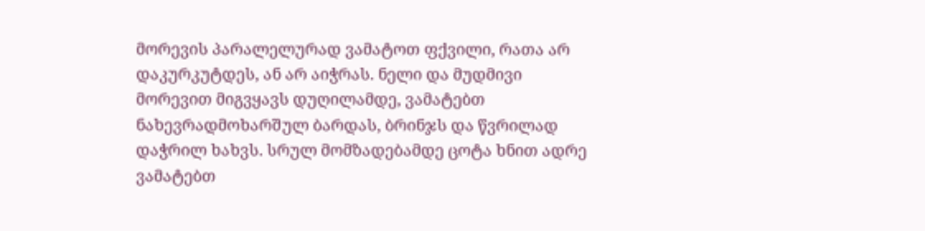მორევის პარალელურად ვამატოთ ფქვილი, რათა არ დაკურკუტდეს, ან არ აიჭრას. ნელი და მუდმივი მორევით მიგვყავს დუღილამდე, ვამატებთ ნახევრადმოხარშულ ბარდას, ბრინჯს და წვრილად დაჭრილ ხახვს. სრულ მომზადებამდე ცოტა ხნით ადრე ვამატებთ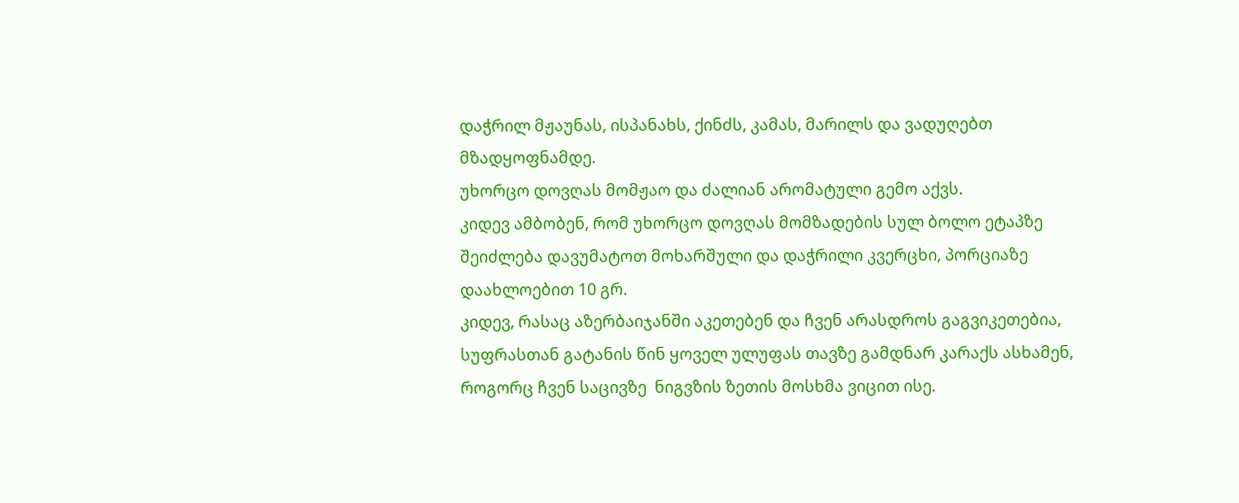დაჭრილ მჟაუნას, ისპანახს, ქინძს, კამას, მარილს და ვადუღებთ მზადყოფნამდე.
უხორცო დოვღას მომჟაო და ძალიან არომატული გემო აქვს.
კიდევ ამბობენ, რომ უხორცო დოვღას მომზადების სულ ბოლო ეტაპზე შეიძლება დავუმატოთ მოხარშული და დაჭრილი კვერცხი, პორციაზე დაახლოებით 10 გრ.
კიდევ, რასაც აზერბაიჯანში აკეთებენ და ჩვენ არასდროს გაგვიკეთებია, სუფრასთან გატანის წინ ყოველ ულუფას თავზე გამდნარ კარაქს ასხამენ, როგორც ჩვენ საცივზე  ნიგვზის ზეთის მოსხმა ვიცით ისე.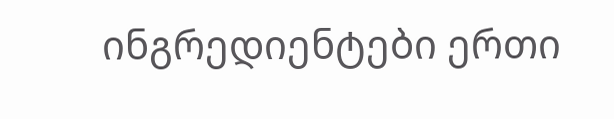ინგრედიენტები ერთი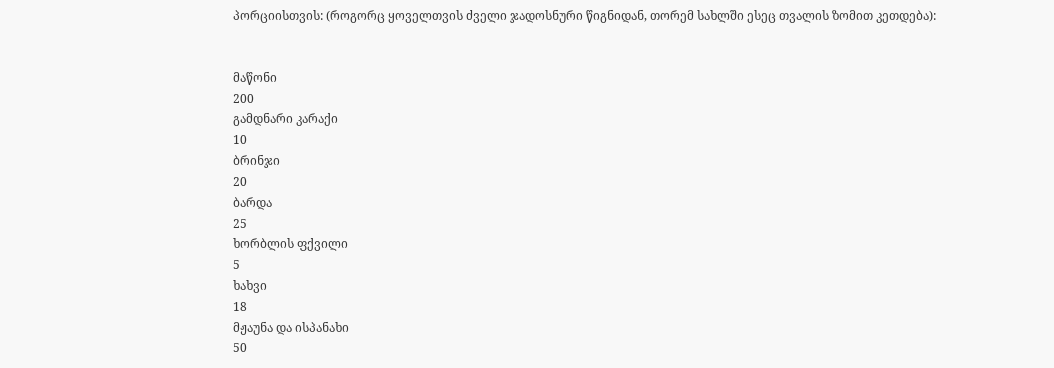პორციისთვის: (როგორც ყოველთვის ძველი ჯადოსნური წიგნიდან, თორემ სახლში ესეც თვალის ზომით კეთდება):


მაწონი
200
გამდნარი კარაქი
10
ბრინჯი
20
ბარდა
25
ხორბლის ფქვილი
5
ხახვი
18
მჟაუნა და ისპანახი
50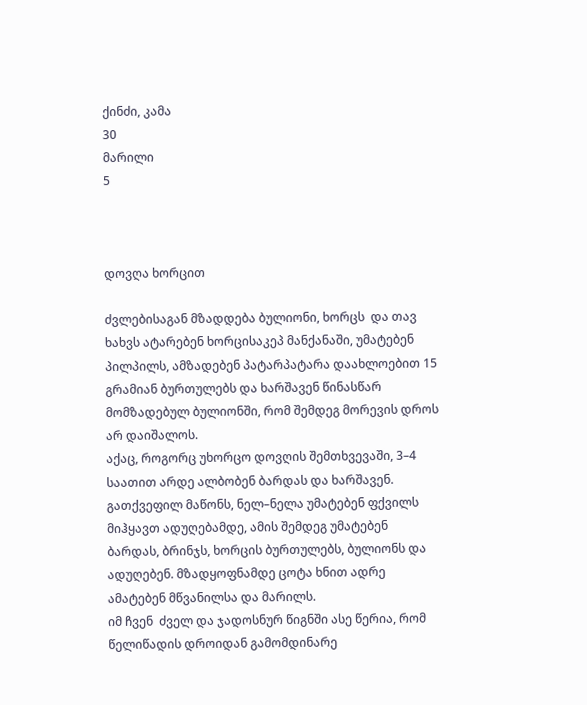ქინძი, კამა
30
მარილი
5



დოვღა ხორცით

ძვლებისაგან მზადდება ბულიონი, ხორცს  და თავ ხახვს ატარებენ ხორცისაკეპ მანქანაში, უმატებენ პილპილს, ამზადებენ პატარპატარა დაახლოებით 15 გრამიან ბურთულებს და ხარშავენ წინასწარ მომზადებულ ბულიონში, რომ შემდეგ მორევის დროს არ დაიშალოს.
აქაც, როგორც უხორცო დოვღის შემთხვევაში, 3–4 საათით არდე ალბობენ ბარდას და ხარშავენ.
გათქვეფილ მაწონს, ნელ–ნელა უმატებენ ფქვილს მიჰყავთ ადუღებამდე, ამის შემდეგ უმატებენ ბარდას, ბრინჯს, ხორცის ბურთულებს, ბულიონს და ადუღებენ. მზადყოფნამდე ცოტა ხნით ადრე ამატებენ მწვანილსა და მარილს.
იმ ჩვენ  ძველ და ჯადოსნურ წიგნში ასე წერია, რომ წელიწადის დროიდან გამომდინარე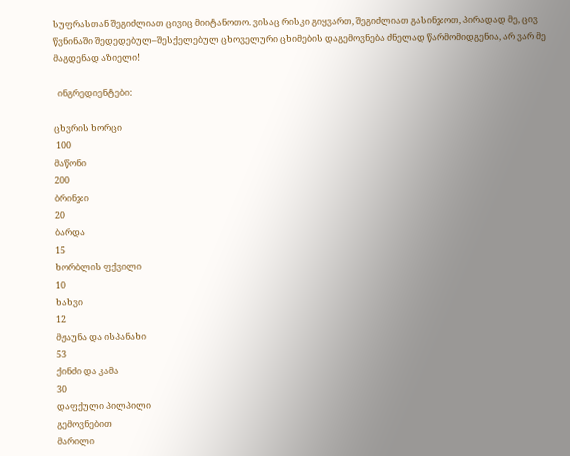სუფრასთან შეგიძლიათ ცივიც მიიტანოთო. ვისაც რისკი გიყვართ, შეგიძლიათ გასინჯოთ, პირადად მე, ცივ წვნინაში შედედებულ–შესქელებულ ცხოველური ცხიმების დაგემოვნება ძნელად წარმომიდგენია, არ ვარ მე მაგდენად აზიელი!

  ინგრედიენტები:

ცხვრის ხორცი
 100
მაწონი
200
ბრინჯი
20
ბარდა
15
ხორბლის ფქვილი
10
ხახვი
12
მჟაუნა და ისპანახი
53
ქინძი და კამა
30
დაფქული პილპილი
გემოვნებით
მარილი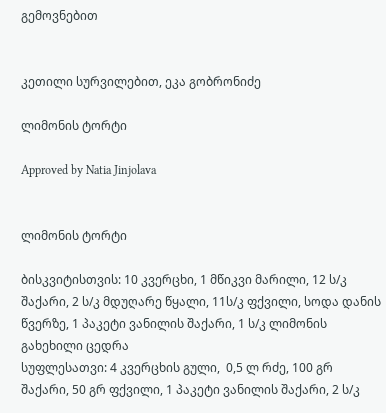გემოვნებით


კეთილი სურვილებით, ეკა გობრონიძე

ლიმონის ტორტი

Approved by Natia Jinjolava


ლიმონის ტორტი

ბისკვიტისთვის: 10 კვერცხი, 1 მწიკვი მარილი, 12 ს/კ შაქარი, 2 ს/კ მდუღარე წყალი, 11ს/კ ფქვილი, სოდა დანის წვერზე, 1 პაკეტი ვანილის შაქარი, 1 ს/კ ლიმონის გახეხილი ცედრა
სუფლესათვი: 4 კვერცხის გული,  0,5 ლ რძე, 100 გრ შაქარი, 50 გრ ფქვილი, 1 პაკეტი ვანილის შაქარი, 2 ს/კ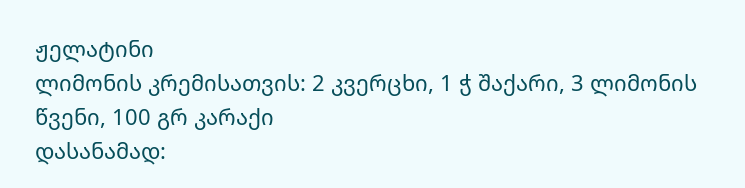ჟელატინი
ლიმონის კრემისათვის: 2 კვერცხი, 1 ჭ შაქარი, 3 ლიმონის წვენი, 100 გრ კარაქი
დასანამად: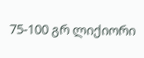75-100 გრ ლიქიორი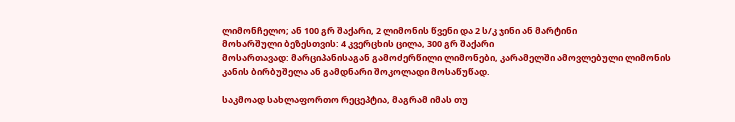ლიმონჩელო; ან 100 გრ შაქარი, 2 ლიმონის წვენი და 2 ს/კ ჯინი ან მარტინი
მოხარშული ბეზესთვის: 4 კვერცხის ცილა, 300 გრ შაქარი
მოსართავად: მარციპანისაგან გამოძერწილი ლიმონები, კარამელში ამოვლებული ლიმონის კანის ბირბუშელა ან გამდნარი შოკოლადი მოსაწუწად.

საკმოად სახლაფორთო რეცეპტია, მაგრამ იმას თუ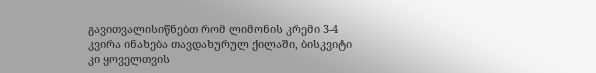გავითვალისიწნებთ რომ ლიმონის კრემი 3-4 კვირა ინახება თავდახურულ ქილაში, ბისკვიტი კი ყოველთვის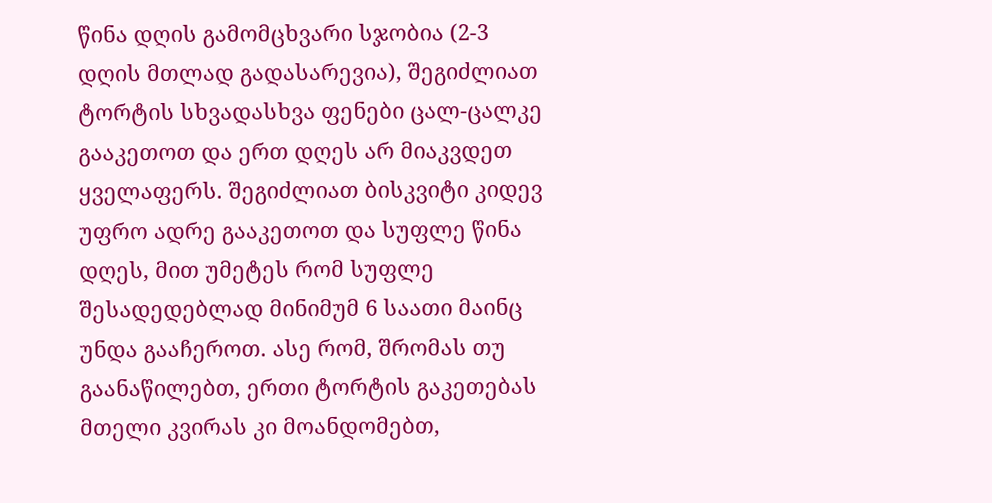წინა დღის გამომცხვარი სჯობია (2-3 დღის მთლად გადასარევია), შეგიძლიათ ტორტის სხვადასხვა ფენები ცალ-ცალკე გააკეთოთ და ერთ დღეს არ მიაკვდეთ ყველაფერს. შეგიძლიათ ბისკვიტი კიდევ უფრო ადრე გააკეთოთ და სუფლე წინა დღეს, მით უმეტეს რომ სუფლე შესადედებლად მინიმუმ 6 საათი მაინც უნდა გააჩეროთ. ასე რომ, შრომას თუ გაანაწილებთ, ერთი ტორტის გაკეთებას მთელი კვირას კი მოანდომებთ,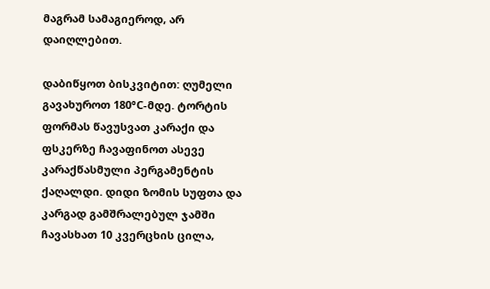მაგრამ სამაგიეროდ, არ დაიღლებით.

დაბიწყოთ ბისკვიტით: ღუმელი გავახუროთ 180°C-მდე. ტორტის ფორმას წავუსვათ კარაქი და ფსკერზე ჩავაფინოთ ასევე კარაქწასმული პერგამენტის ქაღალდი. დიდი ზომის სუფთა და კარგად გამშრალებულ ჯამში ჩავასხათ 10 კვერცხის ცილა,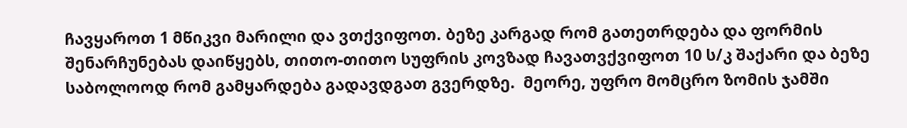ჩავყაროთ 1 მწიკვი მარილი და ვთქვიფოთ. ბეზე კარგად რომ გათეთრდება და ფორმის შენარჩუნებას დაიწყებს, თითო-თითო სუფრის კოვზად ჩავათვქვიფოთ 10 ს/კ შაქარი და ბეზე საბოლოოდ რომ გამყარდება გადავდგათ გვერდზე.  მეორე, უფრო მომცრო ზომის ჯამში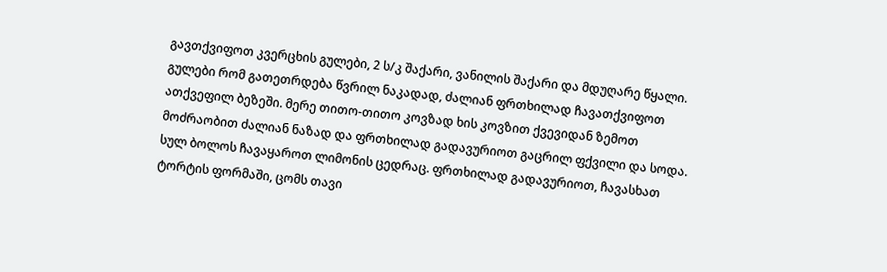გავთქვიფოთ კვერცხის გულები, 2 ს/კ შაქარი, ვანილის შაქარი და მდუღარე წყალი. გულები რომ გათეთრდება წვრილ ნაკადად, ძალიან ფრთხილად ჩავათქვიფოთ ათქვეფილ ბეზეში. მერე თითო-თითო კოვზად ხის კოვზით ქვევიდან ზემოთ მოძრაობით ძალიან ნაზად და ფრთხილად გადავურიოთ გაცრილ ფქვილი და სოდა. სულ ბოლოს ჩავაყაროთ ლიმონის ცედრაც. ფრთხილად გადავურიოთ, ჩავასხათ ტორტის ფორმაში, ცომს თავი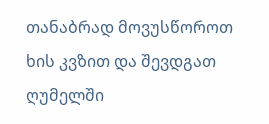თანაბრად მოვუსწოროთ ხის კვზით და შევდგათ ღუმელში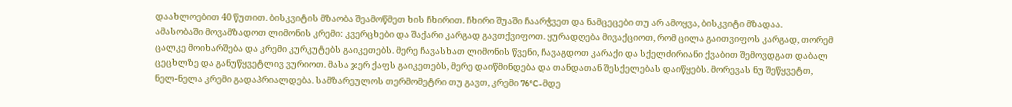დაახლოებით 40 წუთით. ბისკვიტის მზაობა შეამოწმეთ ხის ჩხირით. ჩხირი შუაში ჩაარჭვეთ და ნამცეცები თუ არ ამოყვა, ბისკვიტი მზადაა.
ამასობაში მოვამზადოთ ლიმონის კრემი: კვერცხები და შაქარი კარგად გავთქვიფოთ. ყურადღება მივაქციოთ, რომ ცილა გაითვიფოს კარგად, თორემ ცალკე მოიხარშება და კრემი კურკუტებს გაიკეთებს. მერე ჩავასხათ ლიმონის წვენი, ჩავაგდოთ კარაქი და სქელძირიანი ქვაბით შემოვდგათ დაბალ ცეცხლზე და განუწყვეტლივ ვურიოთ. მასა ჯერ ქაფს გაიკეთებს, მერე დაიწმინდება და თანდათან შესქელებას დაიწყებს. მორევას ნუ შეწყვეტთ, ნელ-ნელა კრემი გადაპრიალდება. სამზარეულოს თერმომეტრი თუ გავთ, კრემი 76°C-მდე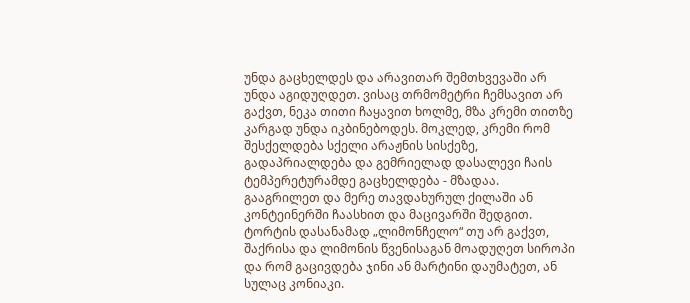უნდა გაცხელდეს და არავითარ შემთხვევაში არ უნდა აგიდუღდეთ. ვისაც თრმომეტრი ჩემსავით არ გაქვთ, ნეკა თითი ჩაყავით ხოლმე, მზა კრემი თითზე  კარგად უნდა იკბინებოდეს. მოკლედ, კრემი რომ შესქელდება სქელი არაჟნის სისქეზე, გადაპრიალდება და გემრიელად დასალევი ჩაის ტემპერეტურამდე გაცხელდება - მზადაა. გააგრილეთ და მერე თავდახურულ ქილაში ან კონტეინერში ჩაასხით და მაცივარში შედგით.
ტორტის დასანამად „ლიმონჩელო“ თუ არ გაქვთ, შაქრისა და ლიმონის წვენისაგან მოადუღეთ სიროპი და რომ გაცივდება ჯინი ან მარტინი დაუმატეთ, ან სულაც კონიაკი.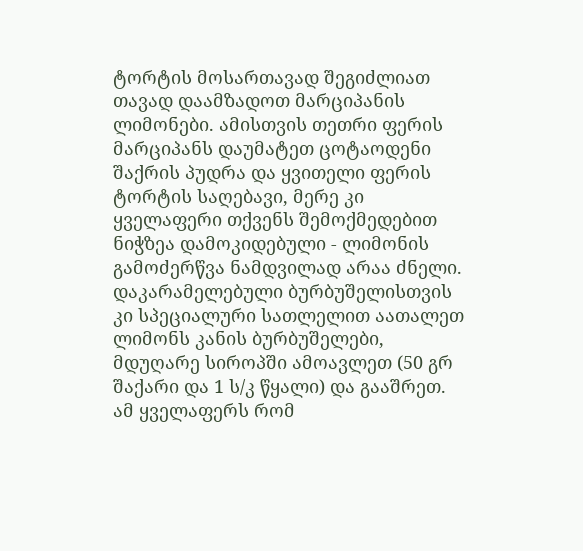ტორტის მოსართავად შეგიძლიათ თავად დაამზადოთ მარციპანის ლიმონები. ამისთვის თეთრი ფერის მარციპანს დაუმატეთ ცოტაოდენი შაქრის პუდრა და ყვითელი ფერის ტორტის საღებავი, მერე კი ყველაფერი თქვენს შემოქმედებით ნიჭზეა დამოკიდებული - ლიმონის გამოძერწვა ნამდვილად არაა ძნელი. დაკარამელებული ბურბუშელისთვის კი სპეციალური სათლელით აათალეთ ლიმონს კანის ბურბუშელები, მდუღარე სიროპში ამოავლეთ (50 გრ შაქარი და 1 ს/კ წყალი) და გააშრეთ.
ამ ყველაფერს რომ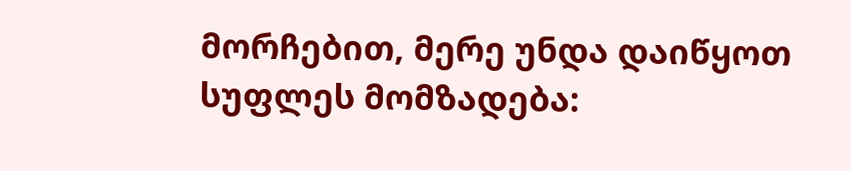მორჩებით, მერე უნდა დაიწყოთ სუფლეს მომზადება: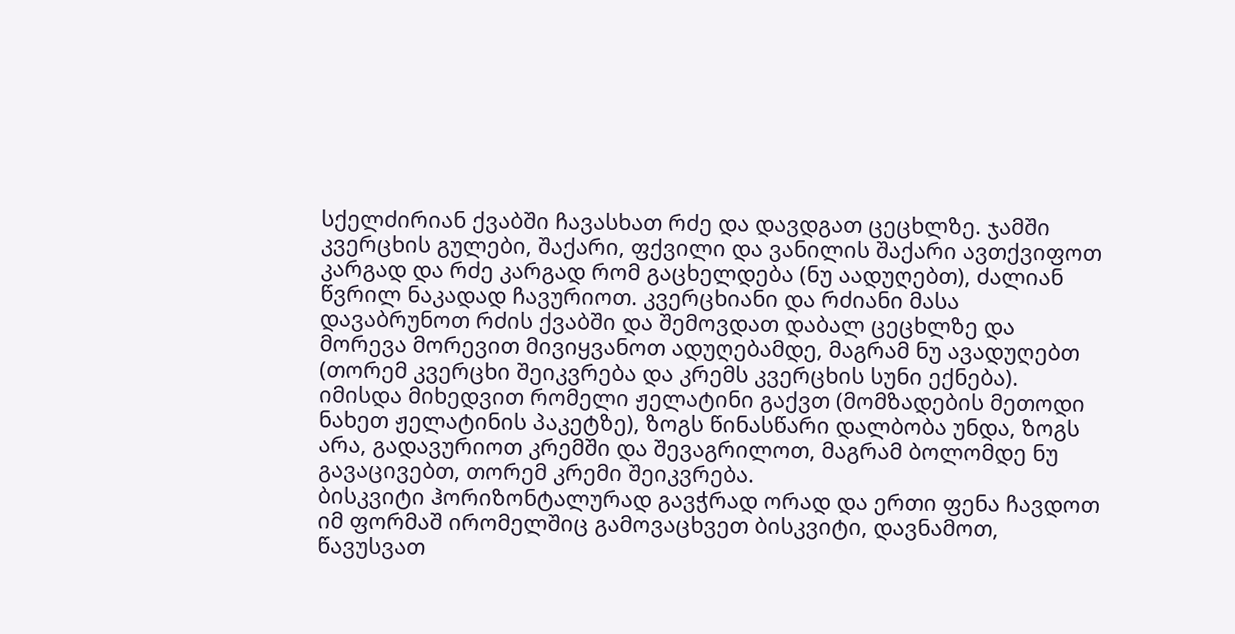სქელძირიან ქვაბში ჩავასხათ რძე და დავდგათ ცეცხლზე. ჯამში კვერცხის გულები, შაქარი, ფქვილი და ვანილის შაქარი ავთქვიფოთ კარგად და რძე კარგად რომ გაცხელდება (ნუ აადუღებთ), ძალიან წვრილ ნაკადად ჩავურიოთ. კვერცხიანი და რძიანი მასა დავაბრუნოთ რძის ქვაბში და შემოვდათ დაბალ ცეცხლზე და მორევა მორევით მივიყვანოთ ადუღებამდე, მაგრამ ნუ ავადუღებთ (თორემ კვერცხი შეიკვრება და კრემს კვერცხის სუნი ექნება). იმისდა მიხედვით რომელი ჟელატინი გაქვთ (მომზადების მეთოდი ნახეთ ჟელატინის პაკეტზე), ზოგს წინასწარი დალბობა უნდა, ზოგს არა, გადავურიოთ კრემში და შევაგრილოთ, მაგრამ ბოლომდე ნუ გავაცივებთ, თორემ კრემი შეიკვრება.
ბისკვიტი ჰორიზონტალურად გავჭრად ორად და ერთი ფენა ჩავდოთ იმ ფორმაშ ირომელშიც გამოვაცხვეთ ბისკვიტი, დავნამოთ, წავუსვათ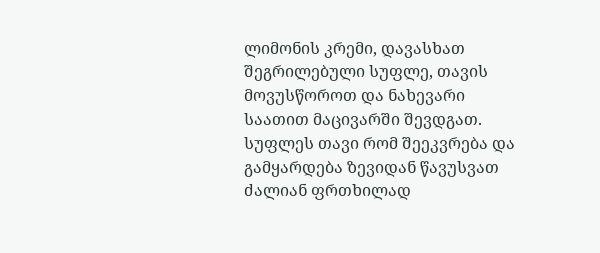ლიმონის კრემი, დავასხათ შეგრილებული სუფლე, თავის მოვუსწოროთ და ნახევარი საათით მაცივარში შევდგათ. სუფლეს თავი რომ შეეკვრება და გამყარდება ზევიდან წავუსვათ ძალიან ფრთხილად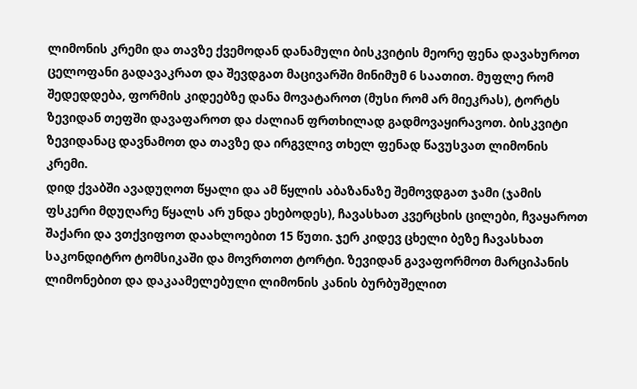ლიმონის კრემი და თავზე ქვემოდან დანამული ბისკვიტის მეორე ფენა დავახუროთ ცელოფანი გადავაკრათ და შევდგათ მაცივარში მინიმუმ 6 საათით. მუფლე რომ შედედდება, ფორმის კიდეებზე დანა მოვატაროთ (მუსი რომ არ მიეკრას), ტორტს ზევიდან თეფში დავაფაროთ და ძალიან ფრთხილად გადმოვაყირავოთ. ბისკვიტი ზევიდანაც დავნამოთ და თავზე და ირგვლივ თხელ ფენად წავუსვათ ლიმონის კრემი.
დიდ ქვაბში ავადუღოთ წყალი და ამ წყლის აბაზანაზე შემოვდგათ ჯამი (ჯამის ფსკერი მდუღარე წყალს არ უნდა ეხებოდეს), ჩავასხათ კვერცხის ცილები, ჩვაყაროთ შაქარი და ვთქვიფოთ დაახლოებით 15 წუთი. ჯერ კიდევ ცხელი ბეზე ჩავასხათ საკონდიტრო ტომსიკაში და მოვრთოთ ტორტი. ზევიდან გავაფორმოთ მარციპანის ლიმონებით და დაკაამელებული ლიმონის კანის ბურბუშელით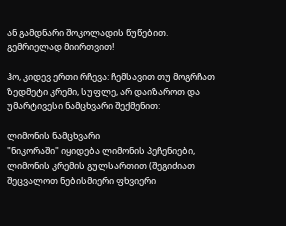ან გამდნარი შოკოლადის წუწებით.
გემრიელად მიირთვით!

ჰო, კიდევ ერთი რჩევა: ჩემსავით თუ მოგრჩათ ზედმეტი კრემი, სუფლე, არ დაიზაროთ და უმარტივესი ნამცხვარი შექმენით:

ლიმონის ნამცხვარი
"ნიკორაში" იყიდება ლიმონის პეჩენიები,  ლიმონის კრემის გულსართით (შეგიძიათ შეცვალოთ ნებისმიერი ფხვიერი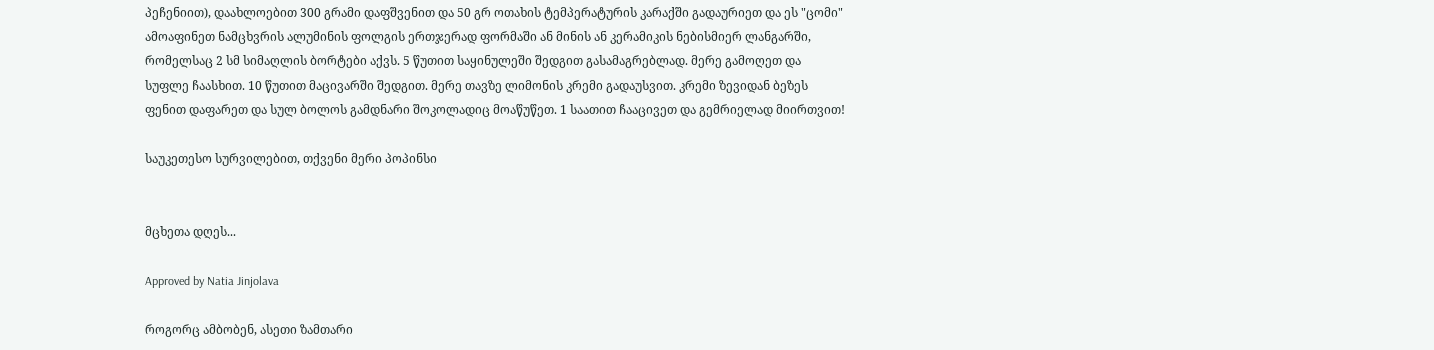პეჩენიით), დაახლოებით 300 გრამი დაფშვენით და 50 გრ ოთახის ტემპერატურის კარაქში გადაურიეთ და ეს "ცომი" ამოაფინეთ ნამცხვრის ალუმინის ფოლგის ერთჯერად ფორმაში ან მინის ან კერამიკის ნებისმიერ ლანგარში, რომელსაც 2 სმ სიმაღლის ბორტები აქვს. 5 წუთით საყინულეში შედგით გასამაგრებლად. მერე გამოღეთ და სუფლე ჩაასხით. 10 წუთით მაცივარში შედგით. მერე თავზე ლიმონის კრემი გადაუსვით. კრემი ზევიდან ბეზეს ფენით დაფარეთ და სულ ბოლოს გამდნარი შოკოლადიც მოაწუწეთ. 1 საათით ჩააცივეთ და გემრიელად მიირთვით!

საუკეთესო სურვილებით, თქვენი მერი პოპინსი


მცხეთა დღეს...

Approved by Natia Jinjolava

როგორც ამბობენ, ასეთი ზამთარი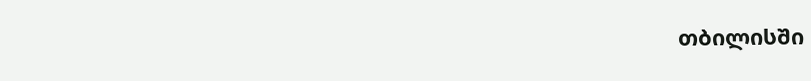თბილისში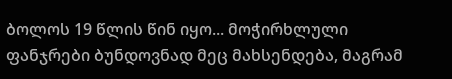ბოლოს 19 წლის წინ იყო... მოჭირხლული ფანჯრები ბუნდოვნად მეც მახსენდება, მაგრამ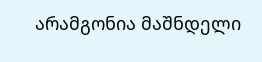არამგონია მაშნდელი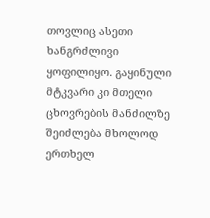თოვლიც ასეთი ხანგრძლივი ყოფილიყო. გაყინული მტკვარი კი მთელი ცხოვრების მანძილზე შეიძლება მხოლოდ ერთხელ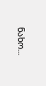ნახო...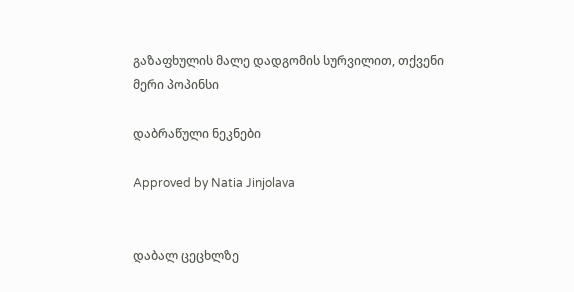გაზაფხულის მალე დადგომის სურვილით, თქვენი მერი პოპინსი

დაბრაწული ნეკნები

Approved by Natia Jinjolava


დაბალ ცეცხლზე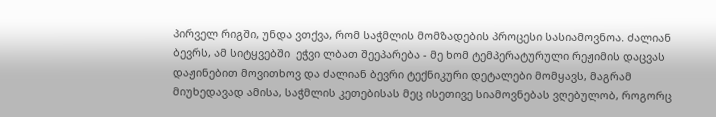პირველ რიგში, უნდა ვთქვა, რომ საჭმლის მომზადების პროცესი სასიამოვნოა. ძალიან ბევრს, ამ სიტყვებში  ეჭვი ლბათ შეეპარება - მე ხომ ტემპერატურული რეჟიმის დაცვას დაჟინებით მოვითხოვ და ძალიან ბევრი ტექნიკური დეტალები მომყავს, მაგრამ მიუხედავად ამისა, საჭმლის კეთებისას მეც ისეთივე სიამოვნებას ვღებულობ, როგორც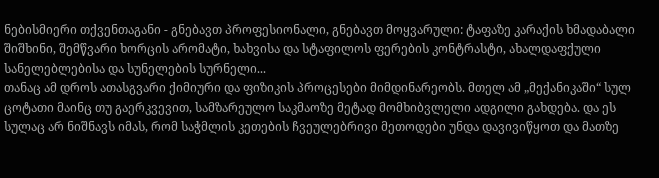ნებისმიერი თქვენთაგანი - გნებავთ პროფესიონალი, გნებავთ მოყვარული: ტაფაზე კარაქის ხმადაბალი შიშხინი, შემწვარი ხორცის არომატი, ხახვისა და სტაფილოს ფერების კონტრასტი, ახალდაფქული სანელებლებისა და სუნელების სურნელი...
თანაც ამ დროს ათასგვარი ქიმიური და ფიზიკის პროცესები მიმდინარეობს. მთელ ამ „მექანიკაში“ სულ ცოტათი მაინც თუ გაერკვევით, სამზარეულო საკმაოზე მეტად მომხიბვლელი ადგილი გახდება. და ეს სულაც არ ნიშნავს იმას, რომ საჭმლის კეთების ჩვეულებრივი მეთოდები უნდა დავივიწყოთ და მათზე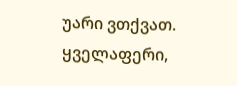უარი ვთქვათ. ყველაფერი,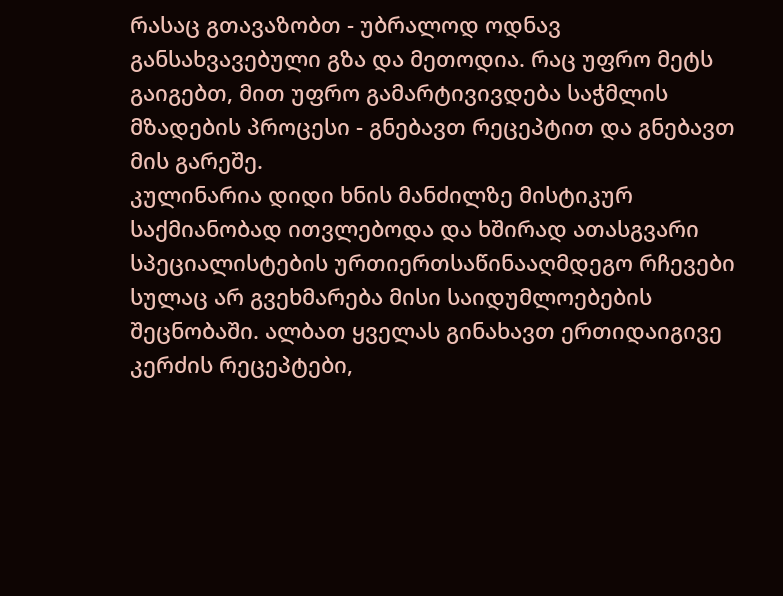რასაც გთავაზობთ - უბრალოდ ოდნავ განსახვავებული გზა და მეთოდია. რაც უფრო მეტს გაიგებთ, მით უფრო გამარტივივდება საჭმლის მზადების პროცესი - გნებავთ რეცეპტით და გნებავთ მის გარეშე.
კულინარია დიდი ხნის მანძილზე მისტიკურ საქმიანობად ითვლებოდა და ხშირად ათასგვარი სპეციალისტების ურთიერთსაწინააღმდეგო რჩევები სულაც არ გვეხმარება მისი საიდუმლოებების შეცნობაში. ალბათ ყველას გინახავთ ერთიდაიგივე კერძის რეცეპტები,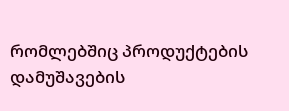რომლებშიც პროდუქტების დამუშავების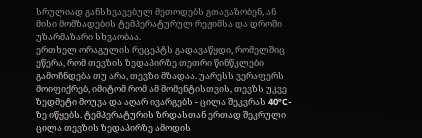სრულიად განსხვავებულ მეთოდებს გთავაზობენ, ან მისი მომზადების ტემპერატურულ რეჟიმსა და დროში უზარმაზარი სხვაობაა.
ერთხელ ორაგულის რეცეპტს გადავაწყდი, რომელშიც ეწერა, რომ თევზის ზედაპირზე თეთრი წინწკლები გამოჩნდება თუ არა, თევზი მზადაა. უარესს ვერაფერს მოიფიქრებ, იმიტომ რომ ამ მომენტისთვის, თევზს უკვე ზედმეტი მოუვა და აღარ ივარგებს - ცილა შეკვრას 40°C-ზე იწყებს. ტემპერატურის ზრდასთან ერთად შეკრული ცილა თევზის ზედაპირზე ამოდის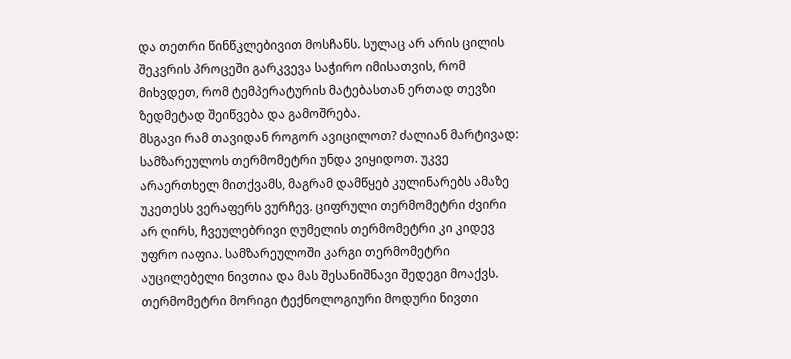და თეთრი წინწკლებივით მოსჩანს. სულაც არ არის ცილის შეკვრის პროცეში გარკვევა საჭირო იმისათვის, რომ მიხვდეთ, რომ ტემპერატურის მატებასთან ერთად თევზი ზედმეტად შეიწვება და გამოშრება.
მსგავი რამ თავიდან როგორ ავიცილოთ? ძალიან მარტივად: სამზარეულოს თერმომეტრი უნდა ვიყიდოთ. უკვე არაერთხელ მითქვამს, მაგრამ დამწყებ კულინარებს ამაზე უკეთესს ვერაფერს ვურჩევ. ციფრული თერმომეტრი ძვირი არ ღირს, ჩვეულებრივი ღუმელის თერმომეტრი კი კიდევ უფრო იაფია. სამზარეულოში კარგი თერმომეტრი აუცილებელი ნივთია და მას შესანიშნავი შედეგი მოაქვს.
თერმომეტრი მორიგი ტექნოლოგიური მოდური ნივთი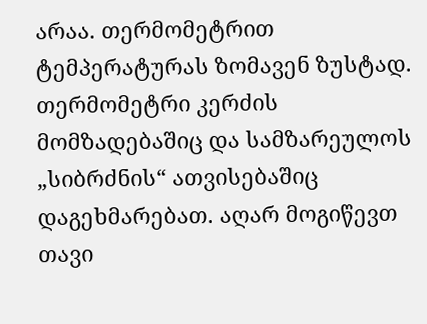არაა. თერმომეტრით ტემპერატურას ზომავენ ზუსტად. თერმომეტრი კერძის მომზადებაშიც და სამზარეულოს „სიბრძნის“ ათვისებაშიც დაგეხმარებათ. აღარ მოგიწევთ თავი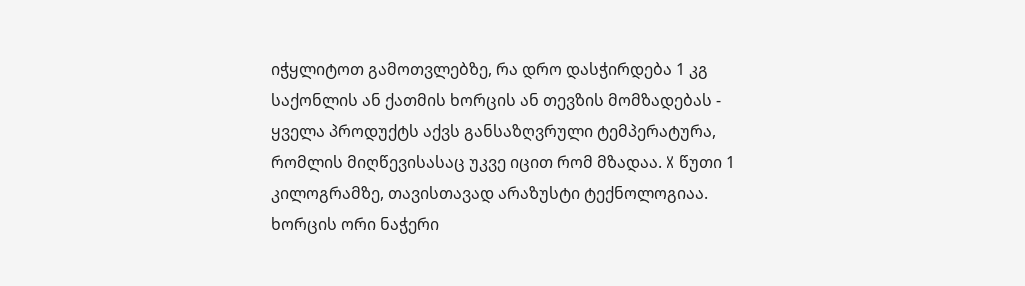იჭყლიტოთ გამოთვლებზე, რა დრო დასჭირდება 1 კგ საქონლის ან ქათმის ხორცის ან თევზის მომზადებას - ყველა პროდუქტს აქვს განსაზღვრული ტემპერატურა, რომლის მიღწევისასაც უკვე იცით რომ მზადაა. X წუთი 1 კილოგრამზე, თავისთავად არაზუსტი ტექნოლოგიაა.  ხორცის ორი ნაჭერი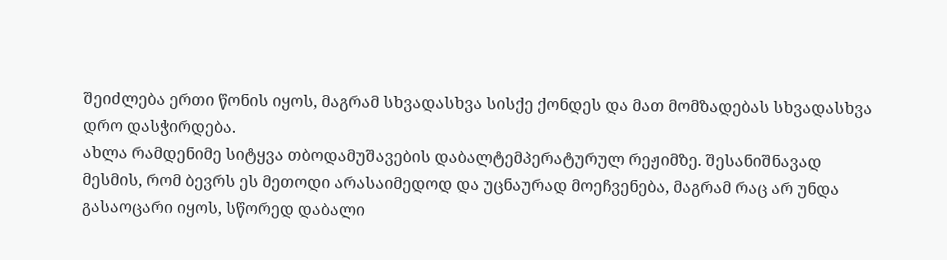შეიძლება ერთი წონის იყოს, მაგრამ სხვადასხვა სისქე ქონდეს და მათ მომზადებას სხვადასხვა დრო დასჭირდება.
ახლა რამდენიმე სიტყვა თბოდამუშავების დაბალტემპერატურულ რეჟიმზე. შესანიშნავად მესმის, რომ ბევრს ეს მეთოდი არასაიმედოდ და უცნაურად მოეჩვენება, მაგრამ რაც არ უნდა გასაოცარი იყოს, სწორედ დაბალი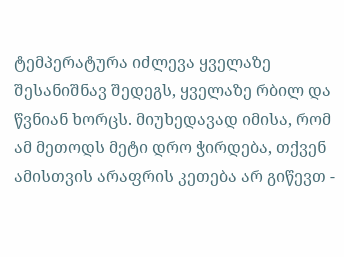ტემპერატურა იძლევა ყველაზე შესანიშნავ შედეგს, ყველაზე რბილ და წვნიან ხორცს. მიუხედავად იმისა, რომ ამ მეთოდს მეტი დრო ჭირდება, თქვენ ამისთვის არაფრის კეთება არ გიწევთ -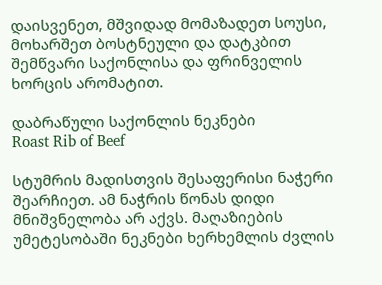დაისვენეთ, მშვიდად მომაზადეთ სოუსი, მოხარშეთ ბოსტნეული და დატკბით შემწვარი საქონლისა და ფრინველის ხორცის არომატით.

დაბრაწული საქონლის ნეკნები
Roast Rib of Beef

სტუმრის მადისთვის შესაფერისი ნაჭერი შეარჩიეთ. ამ ნაჭრის წონას დიდი მნიშვნელობა არ აქვს. მაღაზიების უმეტესობაში ნეკნები ხერხემლის ძვლის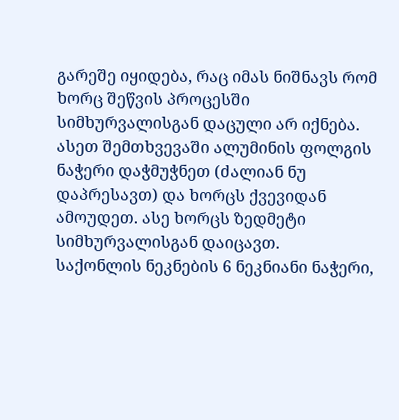გარეშე იყიდება, რაც იმას ნიშნავს რომ ხორც შეწვის პროცესში სიმხურვალისგან დაცული არ იქნება. ასეთ შემთხვევაში ალუმინის ფოლგის ნაჭერი დაჭმუჭნეთ (ძალიან ნუ დაპრესავთ) და ხორცს ქვევიდან ამოუდეთ. ასე ხორცს ზედმეტი სიმხურვალისგან დაიცავთ.
საქონლის ნეკნების 6 ნეკნიანი ნაჭერი,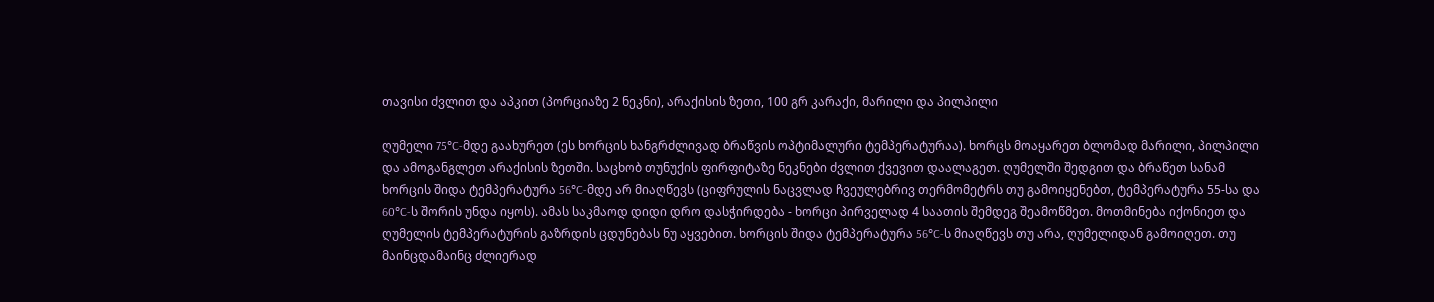თავისი ძვლით და აპკით (პორციაზე 2 ნეკნი), არაქისის ზეთი, 100 გრ კარაქი, მარილი და პილპილი

ღუმელი 75°C-მდე გაახურეთ (ეს ხორცის ხანგრძლივად ბრაწვის ოპტიმალური ტემპერატურაა). ხორცს მოაყარეთ ბლომად მარილი, პილპილი და ამოგანგლეთ არაქისის ზეთში. საცხობ თუნუქის ფირფიტაზე ნეკნები ძვლით ქვევით დაალაგეთ. ღუმელში შედგით და ბრაწეთ სანამ ხორცის შიდა ტემპერატურა 56°C-მდე არ მიაღწევს (ციფრულის ნაცვლად ჩვეულებრივ თერმომეტრს თუ გამოიყენებთ, ტემპერატურა 55-სა და 60°C-ს შორის უნდა იყოს). ამას საკმაოდ დიდი დრო დასჭირდება - ხორცი პირველად 4 საათის შემდეგ შეამოწმეთ. მოთმინება იქონიეთ და ღუმელის ტემპერატურის გაზრდის ცდუნებას ნუ აყვებით. ხორცის შიდა ტემპერატურა 56°C-ს მიაღწევს თუ არა, ღუმელიდან გამოიღეთ. თუ მაინცდამაინც ძლიერად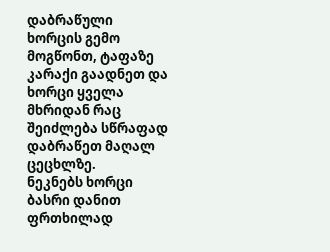დაბრაწული ხორცის გემო მოგწონთ, ტაფაზე კარაქი გაადნეთ და ხორცი ყველა მხრიდან რაც შეიძლება სწრაფად დაბრაწეთ მაღალ ცეცხლზე.
ნეკნებს ხორცი ბასრი დანით ფრთხილად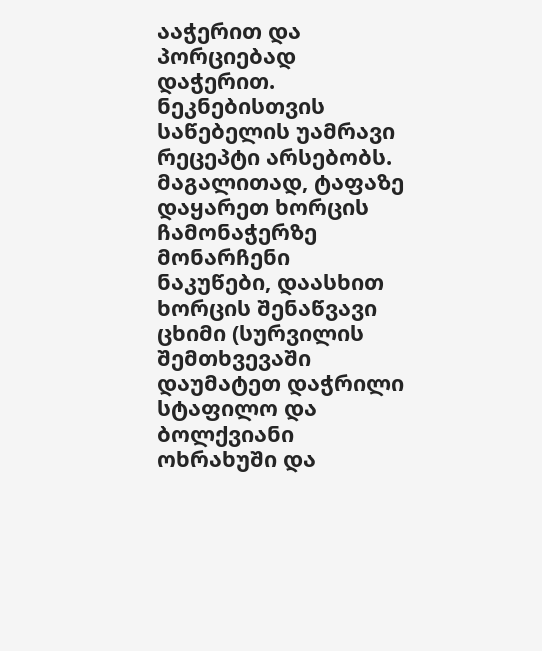ააჭერით და პორციებად დაჭერით.
ნეკნებისთვის საწებელის უამრავი რეცეპტი არსებობს. მაგალითად, ტაფაზე დაყარეთ ხორცის ჩამონაჭერზე მონარჩენი ნაკუწები, დაასხით ხორცის შენაწვავი ცხიმი (სურვილის შემთხვევაში დაუმატეთ დაჭრილი სტაფილო და ბოლქვიანი ოხრახუში და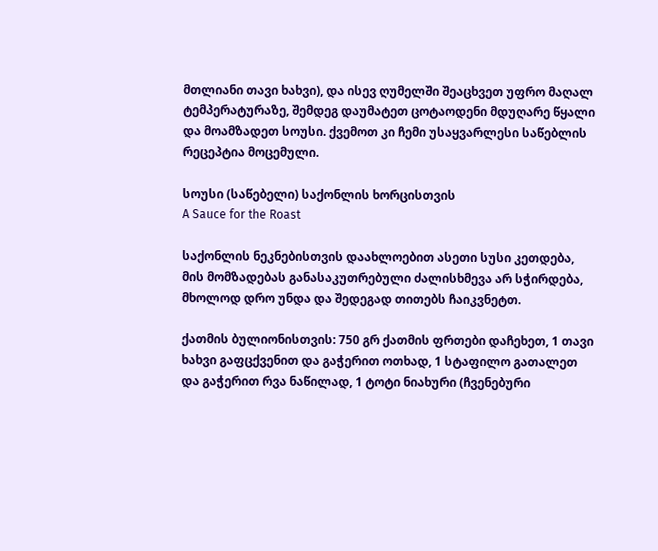მთლიანი თავი ხახვი), და ისევ ღუმელში შეაცხვეთ უფრო მაღალ ტემპერატურაზე, შემდეგ დაუმატეთ ცოტაოდენი მდუღარე წყალი და მოამზადეთ სოუსი. ქვემოთ კი ჩემი უსაყვარლესი საწებლის რეცეპტია მოცემული.

სოუსი (საწებელი) საქონლის ხორცისთვის
A Sauce for the Roast

საქონლის ნეკნებისთვის დაახლოებით ასეთი სუსი კეთდება, მის მომზადებას განასაკუთრებული ძალისხმევა არ სჭირდება, მხოლოდ დრო უნდა და შედეგად თითებს ჩაიკვნეტთ.

ქათმის ბულიონისთვის: 750 გრ ქათმის ფრთები დაჩეხეთ, 1 თავი ხახვი გაფცქვენით და გაჭერით ოთხად, 1 სტაფილო გათალეთ და გაჭერით რვა ნაწილად, 1 ტოტი ნიახური (ჩვენებური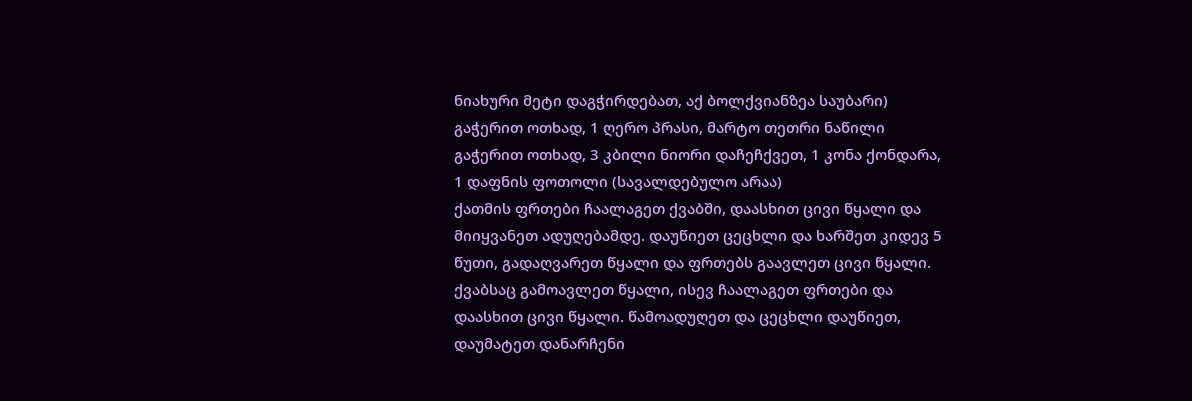ნიახური მეტი დაგჭირდებათ, აქ ბოლქვიანზეა საუბარი) გაჭერით ოთხად, 1 ღერო პრასი, მარტო თეთრი ნაწილი გაჭერით ოთხად, 3 კბილი ნიორი დაჩეჩქვეთ, 1 კონა ქონდარა, 1 დაფნის ფოთოლი (სავალდებულო არაა)
ქათმის ფრთები ჩაალაგეთ ქვაბში, დაასხით ცივი წყალი და მიიყვანეთ ადუღებამდე. დაუწიეთ ცეცხლი და ხარშეთ კიდევ 5 წუთი, გადაღვარეთ წყალი და ფრთებს გაავლეთ ცივი წყალი. ქვაბსაც გამოავლეთ წყალი, ისევ ჩაალაგეთ ფრთები და დაასხით ცივი წყალი. წამოადუღეთ და ცეცხლი დაუწიეთ, დაუმატეთ დანარჩენი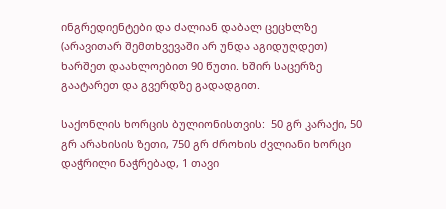ინგრედიენტები და ძალიან დაბალ ცეცხლზე (არავითარ შემთხვევაში არ უნდა აგიდუღდეთ) ხარშეთ დაახლოებით 90 წუთი. ხშირ საცერზე გაატარეთ და გვერდზე გადადგით.

საქონლის ხორცის ბულიონისთვის:  50 გრ კარაქი, 50 გრ არახისის ზეთი, 750 გრ ძროხის ძვლიანი ხორცი დაჭრილი ნაჭრებად, 1 თავი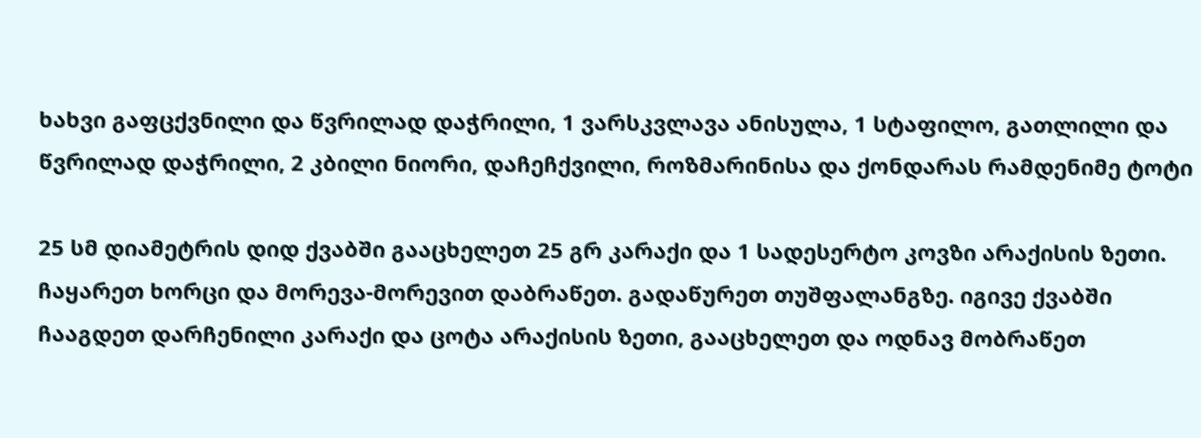ხახვი გაფცქვნილი და წვრილად დაჭრილი, 1 ვარსკვლავა ანისულა, 1 სტაფილო, გათლილი და წვრილად დაჭრილი, 2 კბილი ნიორი, დაჩეჩქვილი, როზმარინისა და ქონდარას რამდენიმე ტოტი

25 სმ დიამეტრის დიდ ქვაბში გააცხელეთ 25 გრ კარაქი და 1 სადესერტო კოვზი არაქისის ზეთი. ჩაყარეთ ხორცი და მორევა-მორევით დაბრაწეთ. გადაწურეთ თუშფალანგზე. იგივე ქვაბში ჩააგდეთ დარჩენილი კარაქი და ცოტა არაქისის ზეთი, გააცხელეთ და ოდნავ მობრაწეთ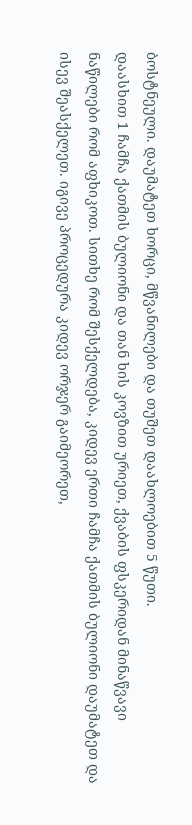ბოსტნეული. დაუმატეთ ხორცი, მწვანილები და თუშეთ დაახლოებით 5 წუთი.
დაასხით 1 ჩამჩა ქათმის ბულიონი და თან ხის კოვზით ურიეთ, ქვაბის ფსკერიდან მინაწვავი ნაწილები რომ აფხიკოთ. სითხე რომ შესქელდება, კიდევ ერთი ჩამჩა ქათმის ბულიონი დაუმატეთ და ისევ შეასქელეთ. იგივე პროცედურა კიდევ ორჯერ გაიმეორეთ,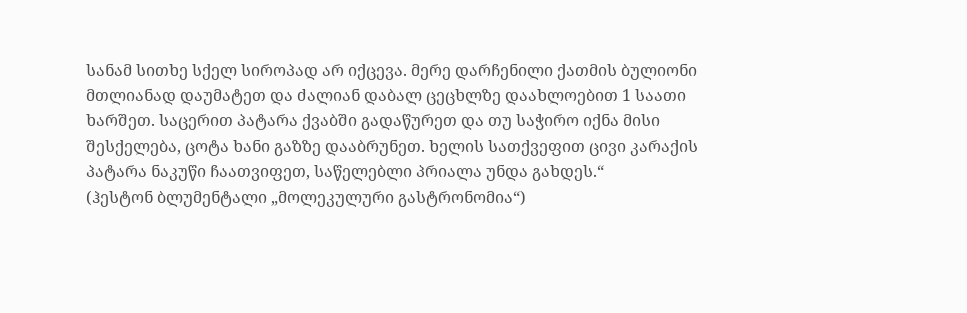სანამ სითხე სქელ სიროპად არ იქცევა. მერე დარჩენილი ქათმის ბულიონი მთლიანად დაუმატეთ და ძალიან დაბალ ცეცხლზე დაახლოებით 1 საათი ხარშეთ. საცერით პატარა ქვაბში გადაწურეთ და თუ საჭირო იქნა მისი შესქელება, ცოტა ხანი გაზზე დააბრუნეთ. ხელის სათქვეფით ცივი კარაქის პატარა ნაკუწი ჩაათვიფეთ, საწელებლი პრიალა უნდა გახდეს.“
(ჰესტონ ბლუმენტალი „მოლეკულური გასტრონომია“)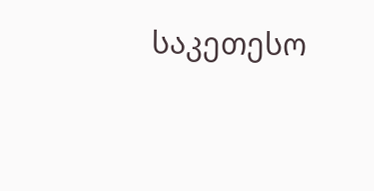საკეთესო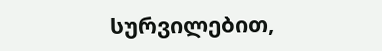სურვილებით,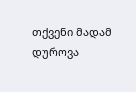თქვენი მადამ დუროვა